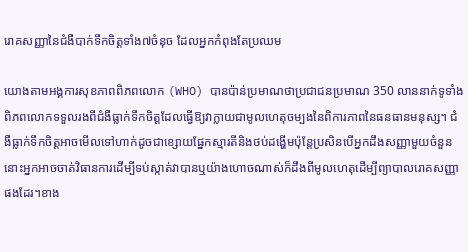រោគសញ្ញានៃជំងឺបាក់ទឹកចិត្តទាំង៧ចំនុច ដែលអ្នកកំពុងតែប្រឈម

យោងតាមអង្គការសុខភាពពិភពលោក (WHO) បានប៉ាន់ប្រមាណថាប្រជាជនប្រមាណ 350 លាននាក់ទូទាំងពិភពលោកទទួលរងពីជំងឺធ្លាក់ទឹកចិត្តដែលធ្វើឱ្យវាក្លាយជាមូលហេតុចម្បងនៃពិការភាពនៃធនធានមនុស្ស។ ជំងឺធ្លាក់ទឹកចិត្តអាចមើលទៅហាក់ដូចជាខ្សោយផ្នែកស្មារតីនិងថប់ដង្ហើមប៉ុន្តែប្រសិនបើអ្នកដឹងសញ្ញាមួយចំនួន នោះអ្នកអាចចាត់វិធានការដើម្បីទប់ស្កាត់វាបានឬយ៉ាងហោចណាស់ក៏ដឹងពីមូលហេតុដើម្បីព្យាបាលរោគសញ្ញាផងដែរ។ខាង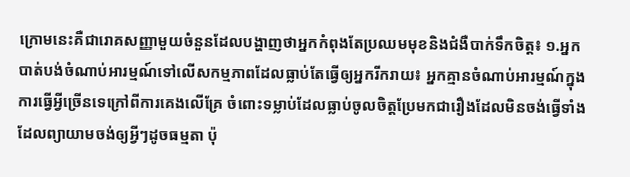ក្រោមនេះគឺជារោគសញ្ញាមួយចំនួនដែលបង្ហាញថាអ្នកកំពុងតែប្រឈមមុខនិងជំងឺបាក់ទឹកចិត្ត៖ ១.អ្នកបាត់បង់ចំណាប់អារម្មណ៍ទៅលើសកម្មភាពដែលធ្លាប់តែធ្វើឲ្យអ្នករីករាយ៖ អ្នកគ្មានចំណាប់អារម្មណ៍ក្នុងការធ្វើអ្វីច្រើនទេក្រៅពីការគេងលើគ្រែ ចំពោះទម្លាប់ដែលធ្លាប់ចូលចិត្តប្រែមកជារឿងដែលមិនចង់ធ្វើទាំងដែលព្យាយាមចង់ឲ្យអ្វីៗដូចធម្មតា ប៉ុ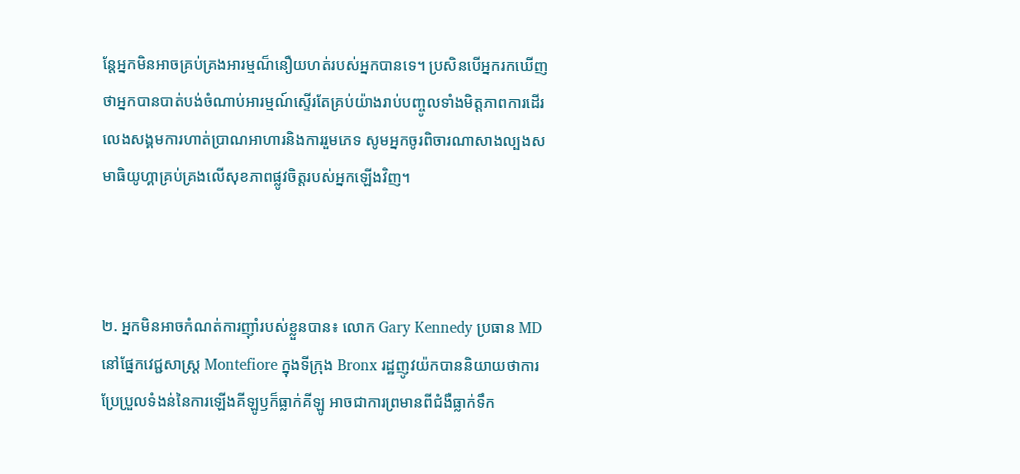ន្តែអ្នកមិនអាចគ្រប់គ្រងអារម្មណ៏នឿយហត់របស់អ្នកបានទេ។ ប្រសិនបើអ្នករកឃើញថាអ្នកបានបាត់បង់ចំណាប់អារម្មណ៍ស្ទើរតែគ្រប់យ៉ាងរាប់បញ្ចូលទាំងមិត្តភាពការដើរលេងសង្គមការហាត់ប្រាណអាហារនិងការរួមភេទ សូមអ្នកចូរពិចារណាសាងល្បងសមាធិយូហ្គាគ្រប់គ្រងលើសុខភាពផ្លូវចិត្តរបស់អ្នកឡើងវិញ។



២. អ្នកមិនអាចកំណត់ការញ៉ាំរបស់ខ្លួនបាន៖ លោក Gary Kennedy ប្រធាន MD នៅផ្នែកវេជ្ជសាស្ត្រ Montefiore ក្នុងទីក្រុង Bronx រដ្ឋញូវយ៉កបាននិយាយថាការប្រែប្រួលទំងន់នៃការឡើងគីឡូឫក៏ធ្លាក់គីឡូ អាចជាការព្រមានពីជំងឺធ្លាក់ទឹក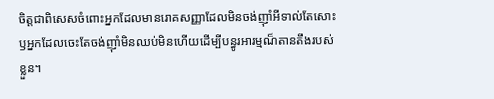ចិត្តជាពិសេសចំពោះអ្នកដែលមានរោគសញ្ញាដែលមិនចង់ញ៉ាំអីទាល់តែសោះ ឫអ្នកដែលចេះតែចង់ញ៉ាំមិនឈប់មិនហើយដើម្បីបន្ធូរអារម្មណ៏តានតឹងរបស់ខ្លួន។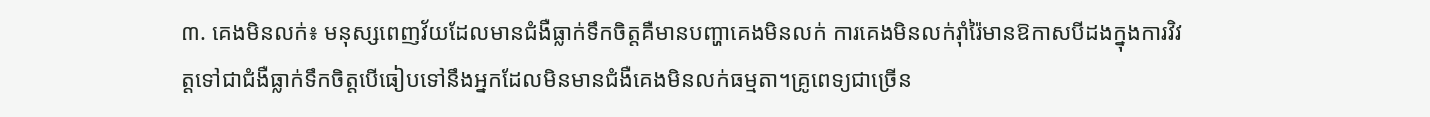៣. គេងមិនលក់៖ មនុស្សពេញវ័យដែលមានជំងឺធ្លាក់ទឹកចិត្តគឺមានបញ្ហាគេងមិនលក់ ការគេងមិនលក់រ៉ាំរ៉ៃមានឱកាសបីដងក្នុងការវិវត្តទៅជាជំងឺធ្លាក់ទឹកចិត្តបើធៀបទៅនឹងអ្នកដែលមិនមានជំងឺគេងមិនលក់ធម្មតា។គ្រូពេទ្យជាច្រើន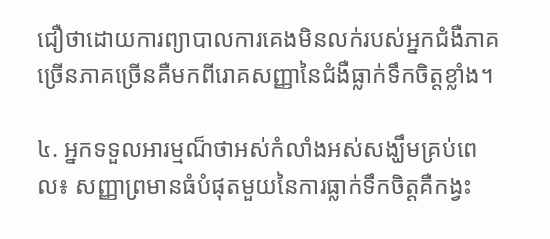ជឿថាដោយការព្យាបាលការគេងមិនលក់របស់អ្នកជំងឺភាគច្រើនភាគច្រើនគឺមកពីរោគសញ្ញានៃជំងឺធ្លាក់ទឹកចិត្តខ្លាំង។

៤. អ្នកទទួលអារម្មណ៏ថាអស់កំលាំងអស់សង្ឃឹមគ្រប់ពេល៖ សញ្ញាព្រមានធំបំផុតមួយនៃការធ្លាក់ទឹកចិត្តគឺកង្វះ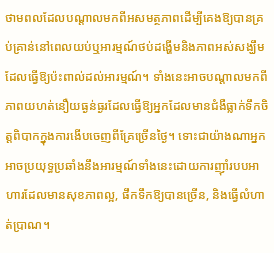ថាមពលដែលបណ្តាលមកពីអសមត្ថភាពដើម្បីគេងឱ្យបានគ្រប់គ្រាន់នៅពេលយប់ឬអារម្មណ៍ថប់ដង្ហើមនិងភាពអស់សង្ឃឹមដែលធ្វើឱ្យប៉ះពាល់ដល់អារម្មណ៍។ ទាំងនេះអាចបណ្តាលមកពីភាពយហត់នឿយធ្ងន់ធ្ងរដែលធ្វើឱ្យអ្នកដែលមានជំងឺធ្លាក់ទឹកចិត្តពិបាកក្នុងការងើបចេញពីគ្រែច្រើនថ្ងៃ។ ទោះជាយ៉ាងណាអ្នកអាចប្រយុទ្ធប្រឆាំងនឹងអារម្មណ៍ទាំងនេះដោយការញ៉ាំរបបអាហារដែលមានសុខភាពល្អ, ផឹកទឹកឱ្យបានច្រើន, និងធ្វើលំហាត់ប្រាណ។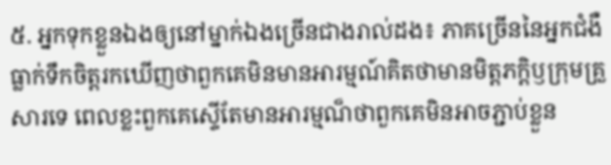៥. អ្នកទុកខ្លួនឯងឲ្យនៅម្នាក់ឯងច្រើនជាងរាល់ដង៖ ភាគច្រើននៃអ្នកជំងឺធ្លាក់ទឹកចិត្តរកឃើញថាពួកគេមិនមានអារម្មណ៍គិតថាមានមិត្តភក្តិឫក្រុមគ្រួសារទេ ពេលខ្លះពួកគេស្ទើតែមានអារម្មណ៏ថាពួកគេមិនអាចភ្ជាប់ខ្លួន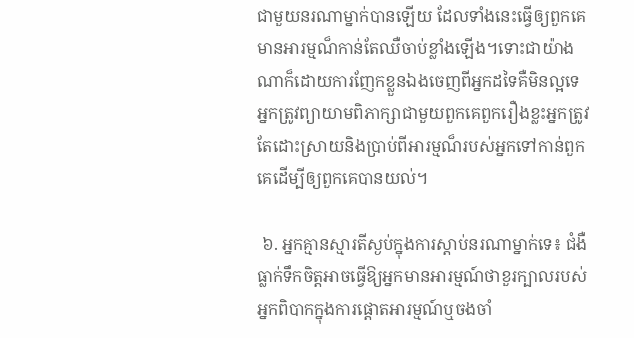ជាមួយនរណាម្នាក់បានឡើយ ដែលទាំងនេះធ្វើឲ្យពួកគេមានអារម្មណ៏កាន់តែឈឺចាប់ខ្លាំងឡើង។ទោះជាយ៉ាងណាក៏ដោយការញែកខ្លួនឯងចេញពីអ្នកដទៃគឺមិនល្អទេ អ្នកត្រូវព្យាយាមពិភាក្សាជាមួយពួកគេពួករឿងខ្លះអ្នកត្រូវតែដោះស្រាយនិងប្រាប់ពីអារម្មណ៏របស់អ្នកទៅកាន់ពួកគេដើម្បីឲ្យពួកគេបានយល់។

 ៦. អ្នកគ្មានស្មារតីស្ងប់ក្នុងការស្ដាប់នរណាម្នាក់ទេ៖ ជំងឺធ្លាក់ទឹកចិត្តអាចធ្វើឱ្យអ្នកមានអារម្មណ៍ថាខួរក្បាលរបស់អ្នកពិបាកក្នុងការផ្តោតអារម្មណ៍ឬចងចាំ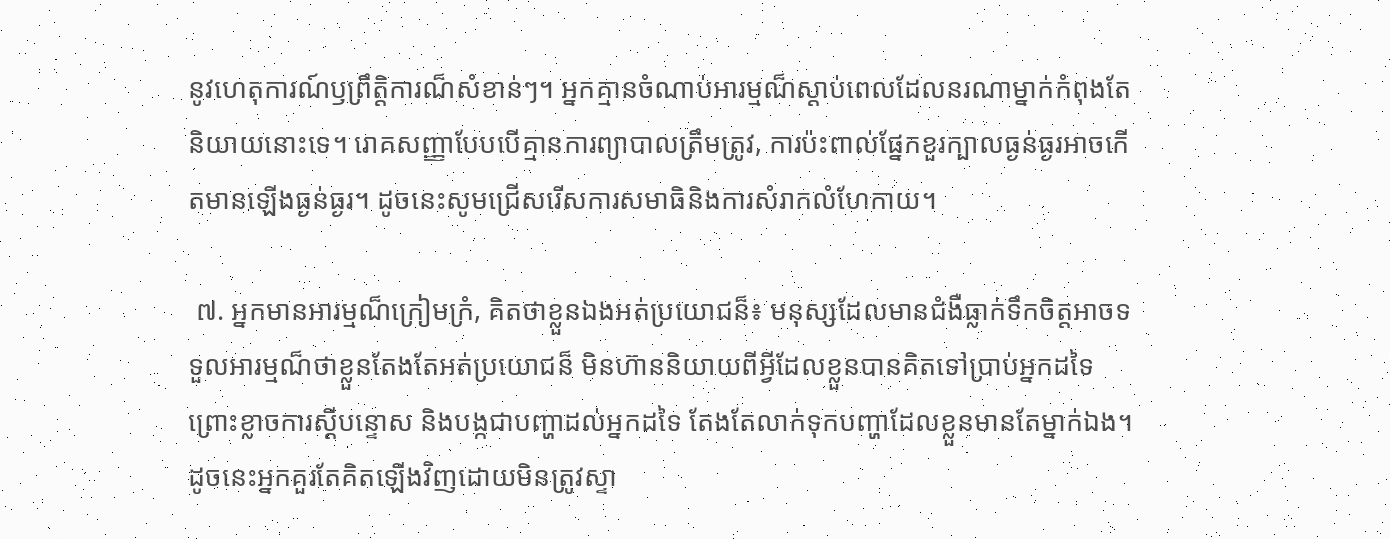នូវហេតុការណ៍ឫព្រឹត្តិការណ៏សំខាន់ៗ។ អ្នកគ្មានចំណាប់អារម្មណ៏ស្ដាប់ពេលដែលនរណាម្នាក់កំពុងតែនិយាយនោះទេ។ រោគសញ្ញាបែបបើគ្មានការព្យាបាលត្រឹមត្រូវ, ការប៉ះពាល់ផ្នែកខួរក្បាលធ្ងន់ធ្ងរអាចកើតមានឡើងធ្ងន់ធ្ងរ។ ដូចនេះសូមជ្រើសរើសការសមាធិនិងការសំរាកលំហែកាយ។

 ៧. អ្នកមានអារម្មណ៏ក្រៀមក្រំ, គិតថាខ្លួនឯងអត់ប្រយោជន៏៖ មនុស្សដែលមានជំងឺធ្លាក់ទឹកចិត្តអាចទទួលអារម្មណ៏ថាខ្លួនតែងតែអត់ប្រយោជន៏ មិនហ៊ាននិយាយពីអ្វីដែលខ្លួនបានគិតទៅប្រាប់អ្នកដទៃព្រោះខ្លាចការស្ដីបន្ទោស និងបង្កជាបញ្ហាដល់អ្នកដទៃ តែងតែលាក់ទុកបញ្ហាដែលខ្លួនមានតែម្នាក់ឯង។ ដូចនេះអ្នកគួរតែគិតឡើងវិញដោយមិនត្រូវស្ទា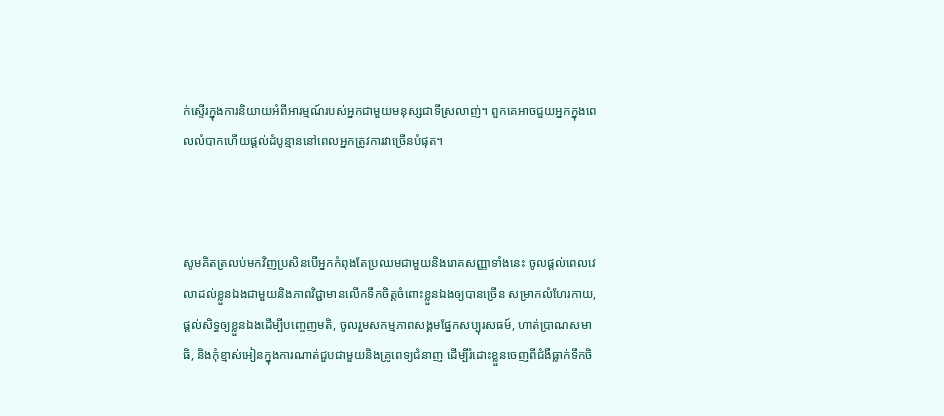ក់ស្ទើរក្នុងការនិយាយអំពីអារម្មណ៍របស់អ្នកជាមួយមនុស្សជាទីស្រលាញ់។ ពួកគេអាចជួយអ្នកក្នុងពេលលំបាកហើយផ្តល់ដំបូន្មាននៅពេលអ្នកត្រូវការវាច្រើនបំផុត។



សូមគិតត្រលប់មកវិញប្រសិនបើអ្នកកំពុងតែប្រឈមជាមួយនិងរោគសញ្ញាទាំងនេះ ចូលផ្ដល់ពេលវេលាដល់ខ្លួនឯងជាមួយនិងភាពវិជ្ជាមានលើកទឹកចិត្តចំពោះខ្លួនឯងឲ្យបានច្រើន សម្រាកលំហែរកាយ, ផ្ដល់សិទ្ធឲ្យខ្លួនឯងដើម្បីបញ្ចេញមតិ, ចូលរួមសកម្មភាពសង្គមផ្នែកសប្បុរសធម៍, ហាត់ប្រាណសមាធិ, និងកុំខ្មាស់អៀនក្នុងការណាត់ជួបជាមួយនិងគ្រូពេទ្យជំនាញ ដើម្បីរំដោះខ្លួនចេញពីជំងឺធ្លាក់ទឹកចិ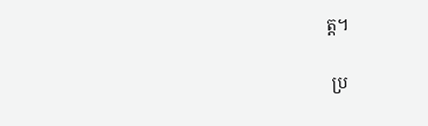ត្ត។

 ប្រ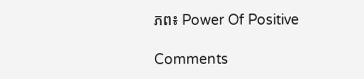ភព៖ Power Of Positive

Comments